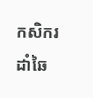កសិករដាំឆៃ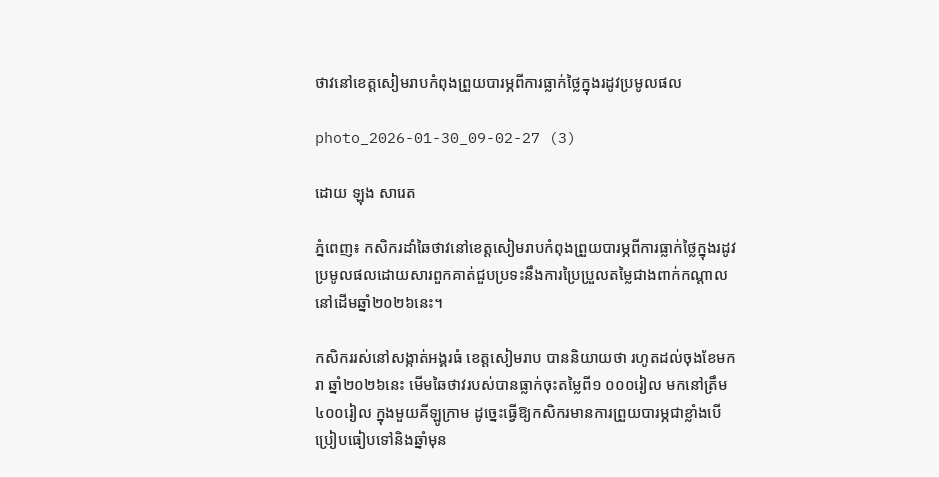ថាវនៅខេត្តសៀមរាបកំពុងព្រួយបារម្ភពីការធ្លាក់ថ្លៃក្នុងរដូវប្រមូលផល

photo_2026-01-30_09-02-27 (3)

ដោយ ឡុង សារេត

ភ្នំពេញ៖ កសិករដាំឆៃថាវនៅខេត្តសៀមរាបកំពុងព្រួយបារម្ភពីការធ្លាក់ថ្លៃក្នុងរដូវប្រមូលផលដោយសារពួកគាត់ជួបប្រទះនឹងការប្រៃប្រួលតម្លៃជាងពាក់កណ្តាល នៅដើមឆ្នាំ២០២៦នេះ។

កសិកររស់នៅសង្កាត់អង្គរធំ ខេត្តសៀមរាប បាននិយាយថា រហូតដល់ចុងខែមករា ឆ្នាំ២០២៦នេះ មើមឆៃថាវរបស់បានធ្លាក់ចុះតម្លៃពី១ ០០០រៀល មកនៅត្រឹម៤០០រៀល ក្នុងមួយគីឡូក្រាម ដូច្នេះធ្វើឱ្យកសិករមានការព្រួយបារម្ភជាខ្លាំងបើប្រៀបធៀបទៅនិងឆ្នាំមុន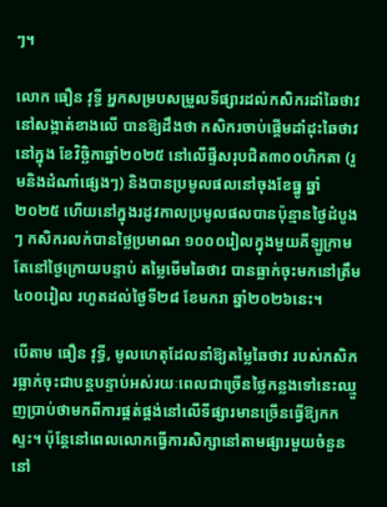ៗ។

លោក ធឿន វុទ្ធី អ្នកសម្របសម្រួលទីផ្សារដល់កសិករដាំឆៃថាវនៅសង្កាត់ខាងលើ បានឱ្យដឹងថា កសិករចាប់ផ្តើមដាំដុះឆៃថាវ នៅក្នុង ខែវិច្ឆិកាឆ្នាំ២០២៥ នៅលើផ្ទីសរុបជិត៣០០ហិកតា (រួមនិងដំណាំផ្សេងៗ) និងបានប្រមូលផលនៅចុងខែធ្នូ ឆ្នាំ២០២៥ ហើយនៅក្នុងរដូវកាលប្រមូលផលបានប៉ុន្មានថ្ងៃដំបូងៗ កសិករលក់បានថ្លៃប្រមាណ ១០០០រៀលក្នុងមួយគីឡូក្រាម តែនៅថ្ងៃក្រោយបន្ទាប់ តម្លៃមើមឆៃថាវ បានធ្លាក់ចុះមកនៅត្រឹម៤០០រៀល រហូតដល់ថ្ងៃទី២៨ ខែមករា ឆ្នាំ២០២៦នេះ។

បើតាម ធឿន វុទ្ធី, មូលហេតុដែលនាំឱ្យតម្លៃឆៃថាវ របស់កសិករធ្លាក់ចុះជាបន្តបន្ទាប់អស់រយៈពេលជាច្រើនថ្លៃកន្លងទៅនេះឈ្មួញប្រាប់ថាមកពីការផ្គត់ផ្គង់នៅលើទីផ្សារមានច្រើនធ្វើឱ្យកកស្ទះ។ ប៉ុន្តែនៅពេលលោកធ្វើការសិក្សានៅតាមផ្សារមួយចំនួននៅ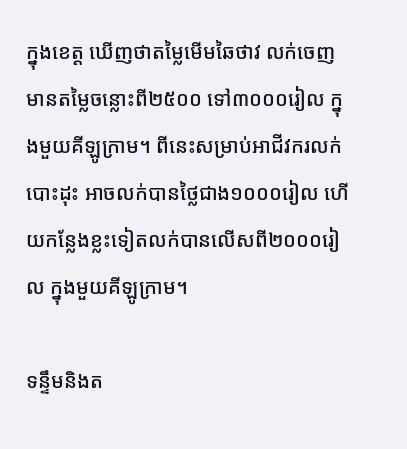ក្នុងខេត្ត ឃើញថាតម្លៃមើមឆៃថាវ លក់ចេញមានតម្លៃចន្លោះពី២៥០០ ទៅ៣០០០រៀល ក្នុងមួយគីឡូក្រាម។ ពីនេះសម្រាប់អាជីវករលក់បោះដុះ អាចលក់បានថ្លៃជាង១០០០រៀល ហើយកន្លែងខ្លះទៀតលក់បានលើសពី២០០០រៀល ក្នុងមួយគីឡូក្រាម។

ទន្ទឹមនិងត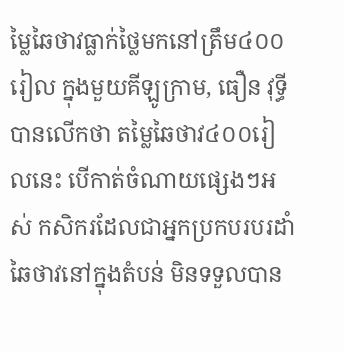ម្លៃឆៃថាវធ្លាក់ថ្លៃមកនៅត្រឹម៤០០រៀល ក្នុងមួយគីឡូក្រាម, ធឿន វុទ្ធី បានលើកថា តម្លៃឆៃថាវ៤០០រៀលនេះ បើកាត់ចំណាយផ្សេងៗអស់ កសិករដែលជាអ្នកប្រកបរបរដាំឆៃថាវនៅក្នុងតំបន់ មិនទទួលបាន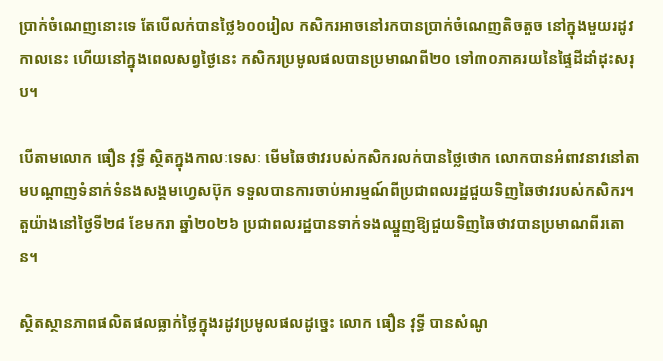ប្រាក់ចំណេញនោះទេ តែបើលក់បានថ្លៃ៦០០រៀល កសិករអាចនៅរកបានប្រាក់ចំណេញតិចតួច នៅក្នុងមួយរដូវកាលនេះ ហើយនៅក្នុងពេលសព្វថ្ងៃនេះ កសិករប្រមូលផលបានប្រមាណពី២០ ទៅ៣០ភាគរយនៃផ្ទៃដីដាំដុះសរុប។

បើតាមលោក ធឿន វុទ្ធី ស្ថិតក្នុងកាលៈទេសៈ មើមឆៃថាវរបស់កសិករលក់បានថ្លៃថោក លោកបានអំពាវនាវនៅតាមបណ្តាញទំនាក់ទំនងសង្គមហ្វេសប៊ុក ទទួលបានការចាប់អារម្មណ៍ពីប្រជាពលរដ្ឋជួយទិញឆៃថាវរបស់កសិករ។ តួយ៉ាងនៅថ្ងៃទី២៨ ខែមករា ឆ្នាំ២០២៦ ប្រជាពលរដ្ឋបានទាក់ទងឈ្នួញឱ្យជួយទិញឆៃថាវបានប្រមាណពីរតោន។

ស្ថិតស្ថានភាពផលិតផលធ្លាក់ថ្លៃក្នុងរដូវប្រមូលផលដូច្នេះ លោក ធឿន វុទ្ធី បានសំណូ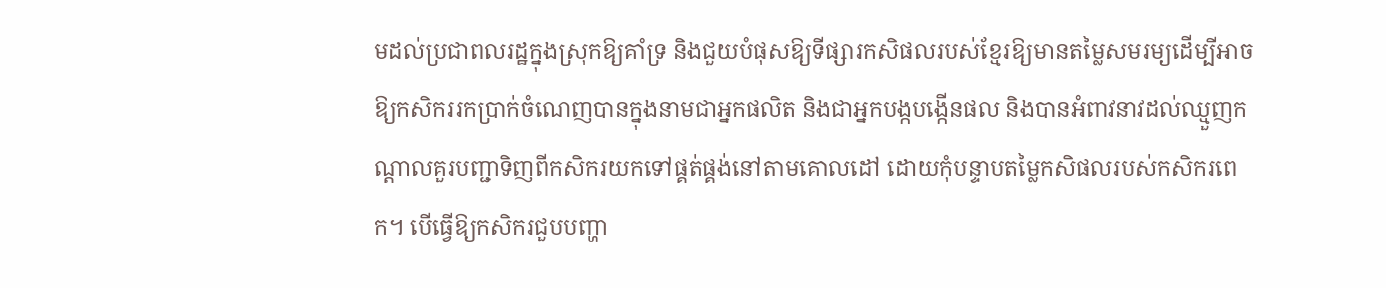មដល់ប្រជាពលរដ្ឋក្នុងស្រុកឱ្យគាំទ្រ និងជួយបំផុសឱ្យទីផ្សារកសិផលរបស់ខ្មែរឱ្យមានតម្លៃសមរម្យដើម្បីអាចឱ្យកសិកររកប្រាក់ចំណេញបានក្នុងនាមជាអ្នកផលិត និងជាអ្នកបង្កបង្កើនផល និងបានអំពាវនាវដល់ឈ្មួញកណ្តាលគួរបញ្ជាទិញពីកសិករយកទៅផ្គត់ផ្គង់នៅតាមគោលដៅ ដោយកុំបន្ទាបតម្លៃកសិផលរបស់កសិករពេក។ បើធ្វើឱ្យកសិករជួបបញ្ហា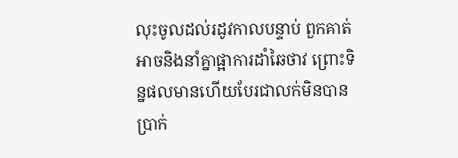លុះចូលដល់រដូវកាលបន្ទាប់ ពួកគាត់អាចនិងនាំគ្នាផ្អាការដាំឆៃថាវ ព្រោះទិន្នផលមានហើយបែរជាលក់មិនបានប្រាក់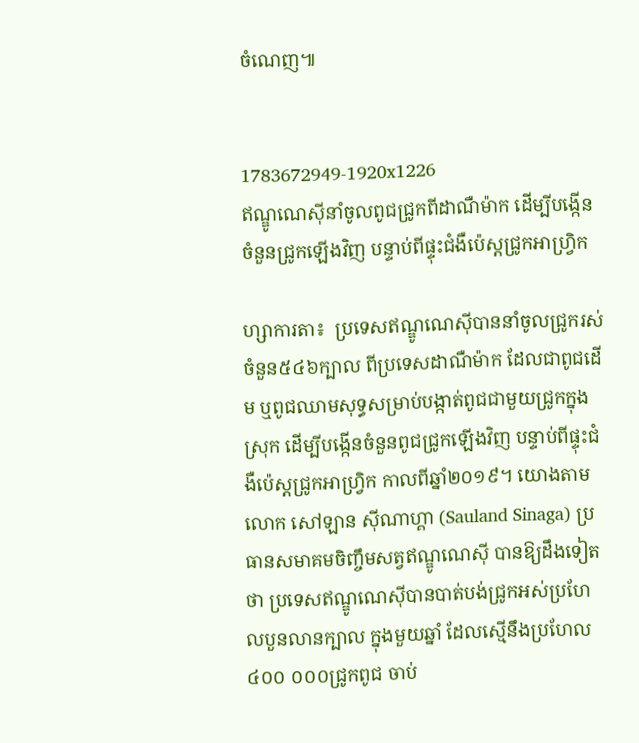ចំណេញ៕


1783672949-1920x1226
ឥណ្ឌូណេស៊ីនាំចូលពូជជ្រូកពីដាណឺម៉ាក ដើម្បីបង្កើនចំនួនជ្រូកឡើងវិញ បន្ទាប់ពីផ្ទុះជំងឺប៉េស្តជ្រូកអាហ្វ្រិក

ហ្សាការតា៖  ប្រទេសឥណ្ឌូណេស៊ីបាននាំចូលជ្រូករស់ចំនួន៥៤៦ក្បាល ពីប្រទេសដាណឺម៉ាក ដែលជាពូជដើម ឬពូជឈាមសុទ្ធសម្រាប់បង្កាត់ពូជជាមួយជ្រូកក្នុងស្រុក ដើម្បីបង្កើនចំនួនពូជជ្រូកឡើងវិញ បន្ទាប់ពីផ្ទុះជំងឺប៉េស្តជ្រូកអាហ្វ្រិក កាលពីឆ្នាំ២០១៩។ យោងតាមលោក សៅឡាន ស៊ីណាហ្គា (Sauland Sinaga) ប្រធានសមាគមចិញ្ចឹមសត្វឥណ្ឌូណេស៊ី បានឱ្យដឹងទៀតថា ប្រទេសឥណ្ឌូណេស៊ីបានបាត់បង់ជ្រូកអស់ប្រហែលបួនលានក្បាល ក្នុងមួយឆ្នាំ ដែលស្មើនឹងប្រហែល៤០០ ០០០ជ្រូកពូជ ចាប់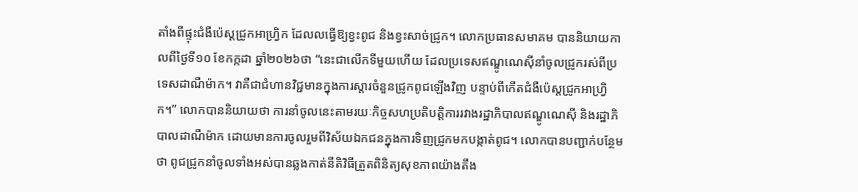តាំងពីផ្ទុះជំងឺប៉េស្តជ្រូកអាហ្វ្រិក ដែលលធ្វើឱ្យខ្វះពូជ និងខ្វះសាច់ជ្រូក។ លោកប្រធានសមាគម បាននិយាយកាលពីថ្ងៃទី១០ ខែកក្កដា ឆ្នាំ២០២៦ថា “នេះជាលើកទីមួយហើយ ដែលប្រទេសឥណ្ឌូណេស៊ីនាំចូលជ្រូករស់ពីប្រទេសដាណឺម៉ាក។ វាគឺជាជំហានវិជ្ជមានក្នុងការស្តារចំនួនជ្រូកពូជឡើងវិញ បន្ទាប់ពីកើតជំងឺប៉េស្តជ្រូកអាហ្វ្រិក។” លោកបាននិយាយថា ការនាំចូលនេះតាមរយៈកិច្ចសហប្រតិបត្តិការរវាងរដ្ឋាភិបាលឥណ្ឌូណេស៊ី និងរដ្ឋាភិបាលដាណឺម៉ាក ដោយមានការចូលរួមពីវិស័យឯកជនក្នុងការទិញជ្រូកមកបង្កាត់ពូជ។ លោកបានបញ្ជាក់បន្ថែមថា ពូជជ្រូកនាំចូលទាំងអស់បានឆ្លងកាត់នីតិវិធីត្រួតពិនិត្យសុខភាពយ៉ាងតឹង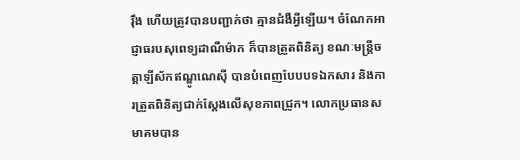រ៉ឹង ហើយត្រូវបានបញ្ជាក់ថា គ្មានជំងឺអ្វីឡើយ។ ចំណែកអាជ្ញាធរបសុពេទ្យដាណឺម៉ាក ក៏បានត្រួតពិនិត្យ ខណៈមន្ត្រីចត្តាឡីស័កឥណ្ឌូណេស៊ី បានបំពេញបែបបទឯកសារ និងការត្រួតពិនិត្យជាក់ស្តែងលើសុខភាពជ្រូក។ លោកប្រធានសមាគមបាន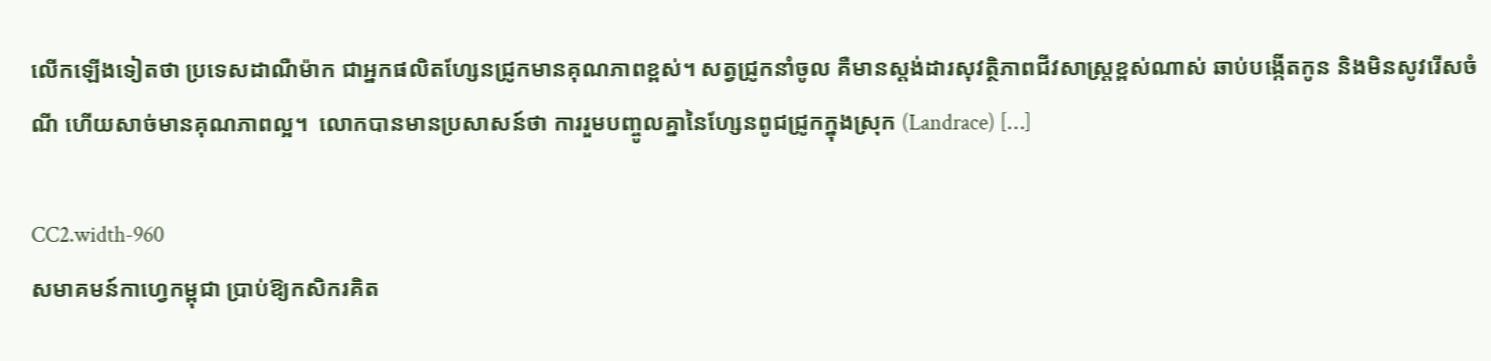លើកឡើងទៀតថា ប្រទេសដាណឺម៉ាក ជាអ្នកផលិតហ្សែនជ្រូកមានគុណភាពខ្ពស់។ សត្វជ្រូកនាំចូល គឺមានស្តង់ដារសុវត្ថិភាពជីវសាស្រ្តខ្ពស់ណាស់ ឆាប់បង្កើតកូន និងមិនសូវរើសចំណី ហើយសាច់មានគុណភាពល្អ។  លោកបានមានប្រសាសន៍ថា ការរួមបញ្ចូលគ្នានៃហ្សែនពូជជ្រូកក្នុងស្រុក (Landrace) […]

CC2.width-960
សមាគមន៍កាហ្វេកម្ពុជា ប្រាប់ឱ្យកសិករគិត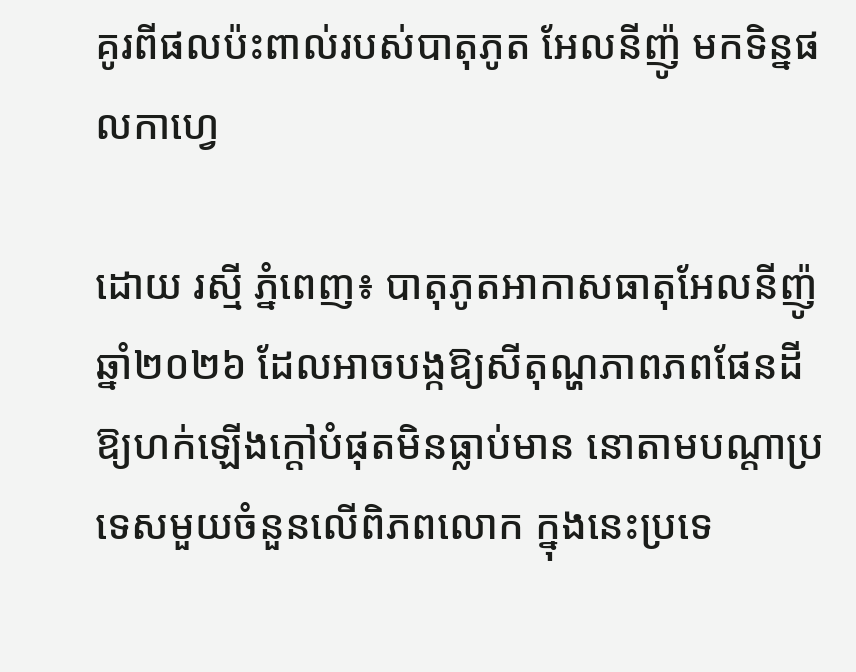គូរពីផលប៉ះពាល់របស់បាតុភូត អែលនីញ៉ូ មកទិន្នផលកាហ្វេ

ដោយ រស្មី ភ្នំពេញ៖ បាតុភូតអាកាសធាតុអែលនីញ៉ូ ឆ្នាំ២០២៦ ដែលអាចបង្កឱ្យសីតុណ្ហភាពភពផែនដីឱ្យហក់ឡើងក្តៅបំផុតមិនធ្លាប់មាន នោតាមបណ្តាប្រទេសមួយចំនួនលើពិភពលោក ក្នុងនេះប្រទេ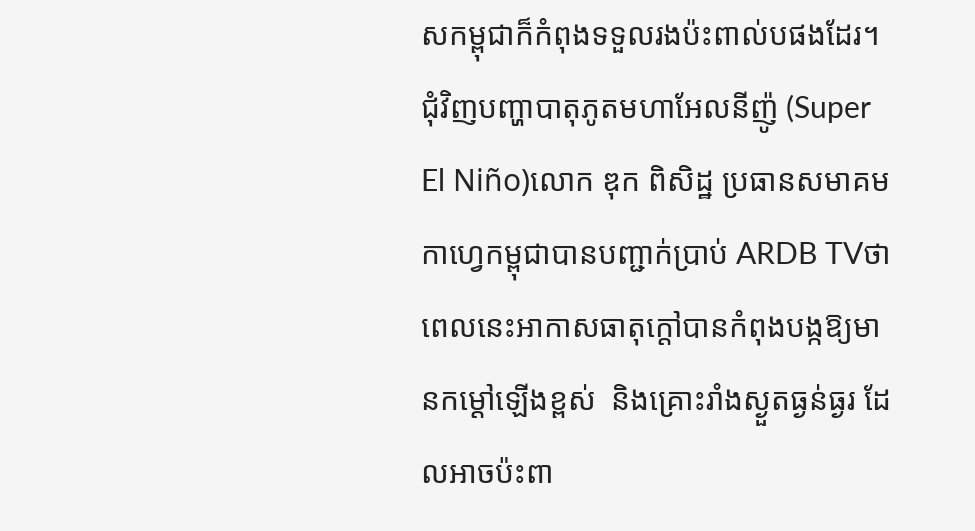សកម្ពុជាក៏កំពុងទទួលរងប៉ះពាល់បផងដែរ។ ជុំវិញបញ្ហាបាតុភូតមហាអែលនីញ៉ូ (Super El Niño)លោក ឌុក ពិសិដ្ឋ ប្រធានសមាគមកាហ្វេកម្ពុជាបានបញ្ជាក់ប្រាប់ ARDB TVថា ពេលនេះអាកាសធាតុក្តៅបានកំពុងបង្កឱ្យមានកម្ដៅឡើងខ្ពស់  និងគ្រោះរាំងស្ងួតធ្ងន់ធ្ងរ ដែលអាចប៉ះពា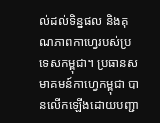ល់ដល់ទិន្នផល និងគុណភាពកាហ្វេរបស់ប្រទេសកម្ពុជា។ ប្រធានសមាគមន៍កាហ្វេកម្ពុជា បានលើកឡើងដោយបញ្ជា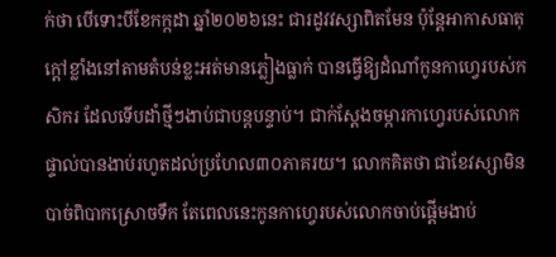ក់ថា បើទោះបីខែកក្កដា ឆ្នាំ២០២៦នេះ ជារដូវវស្សាពិតមែន ប៉ុន្តែអាកាសធាតុក្តៅខ្លាំងនៅតាមតំបន់ខ្លះអត់មានភ្លៀងធ្លាក់ បានធ្វើឱ្យដំណាំកូនកាហ្វេរបស់កសិករ ដែលទើបដាំថ្មីៗងាប់ជាបន្តបន្ទាប់។ ជាក់ស្តែងចម្ការកាហ្វេរបស់លោកផ្ទាល់បានងាប់រហូតដល់ប្រហែល៣០ភាគរយ។ លោកគិតថា ជាខែវស្សាមិនបាច់ពិបាកស្រោចទឹក តែពេលនេះកូនកាហ្វេរបស់លោកចាប់ផ្តើមងាប់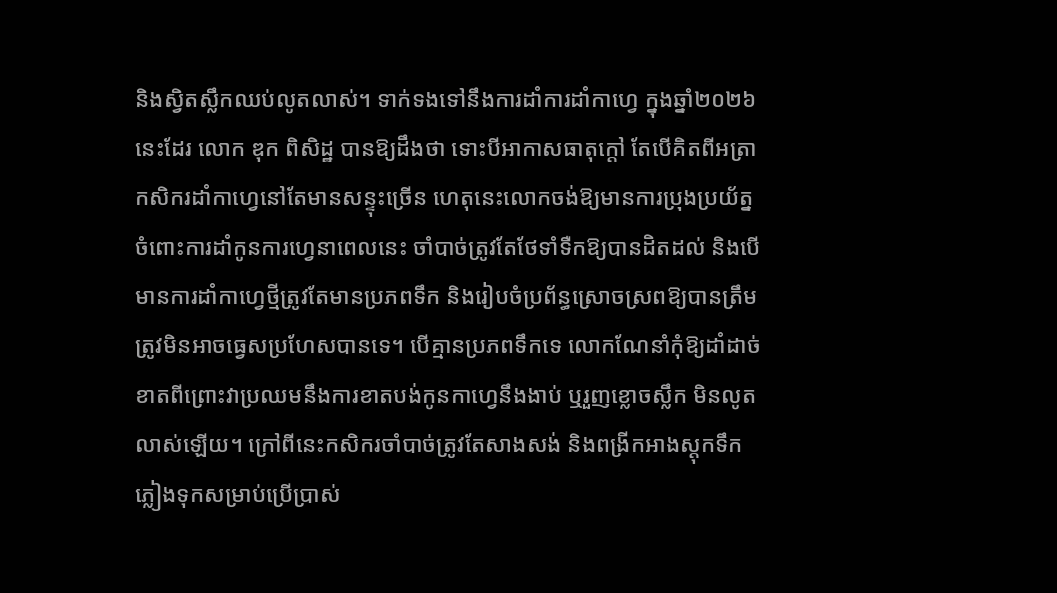និងស្វិតស្លឹកឈប់លូតលាស់។ ទាក់ទងទៅនឹងការដាំការដាំកាហ្វេ ក្នុងឆ្នាំ២០២៦នេះដែរ លោក ឌុក ពិសិដ្ឋ បានឱ្យដឹងថា ទោះបីអាកាសធាតុក្តៅ តែបើគិតពីអត្រាកសិករដាំកាហ្វេនៅតែមានសន្ទុះច្រើន ហេតុនេះលោកចង់ឱ្យមានការប្រុងប្រយ័ត្នចំពោះការដាំកូនការហ្វេនាពេលនេះ ចាំបាច់ត្រូវតែថែទាំទឺកឱ្យបានដិតដល់ និងបើមានការដាំកាហ្វេថ្មីត្រូវតែមានប្រភពទឹក និងរៀបចំប្រព័ន្ធស្រោចស្រពឱ្យបានត្រឹមត្រូវមិនអាចធ្វេសប្រហែសបានទេ។ បើគ្មានប្រភពទឹកទេ លោកណែនាំកុំឱ្យដាំដាច់ខាតពីព្រោះវាប្រឈមនឹងការខាតបង់កូនកាហ្វេនឹងងាប់ ឬរួញខ្លោចស្លឹក មិនលូតលាស់ឡើយ។ ក្រៅពីនេះកសិករចាំបាច់ត្រូវតែសាងសង់ និងពង្រីកអាងស្តុកទឹកភ្លៀងទុកសម្រាប់ប្រើប្រាស់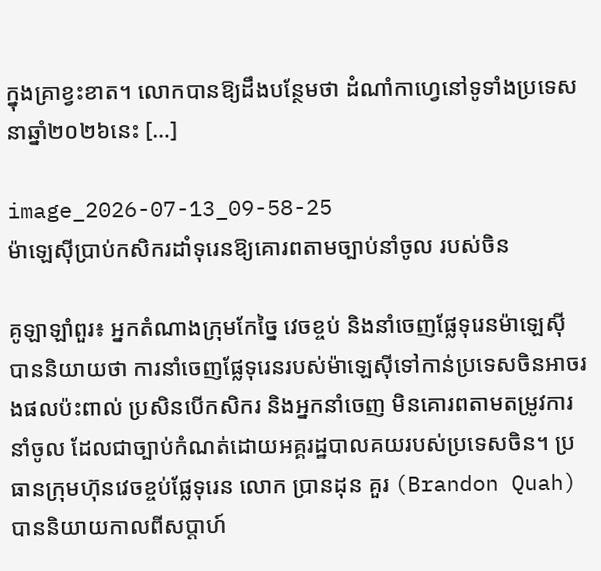ក្នុងគ្រាខ្វះខាត។ លោកបានឱ្យដឹងបន្ថែមថា ដំណាំកាហ្វេនៅទូទាំងប្រទេស នាឆ្នាំ២០២៦នេះ […]

image_2026-07-13_09-58-25
ម៉ាឡេស៊ីប្រាប់កសិករដាំទុរេនឱ្យគោរពតាមច្បាប់នាំចូល របស់ចិន

គូឡាឡាំពួរ៖ អ្នកតំណាងក្រុមកែច្នៃ វេចខ្ចប់ និងនាំចេញផ្លែទុរេនម៉ាឡេស៊ី បាននិយាយថា ការនាំចេញផ្លែទុរេនរបស់ម៉ាឡេស៊ីទៅកាន់ប្រទេសចិនអាចរងផលប៉ះពាល់ ប្រសិនបើកសិករ និងអ្នកនាំចេញ មិនគោរពតាមតម្រូវការនាំចូល ដែលជាច្បាប់កំណត់ដោយអគ្គរដ្ឋបាលគយរបស់ប្រទេសចិន។ ប្រធានក្រុមហ៊ុនវេចខ្ចប់ផ្លែទុរេន លោក ប្រានដុន គួរ (Brandon Quah) បាននិយាយកាលពីសប្តាហ៍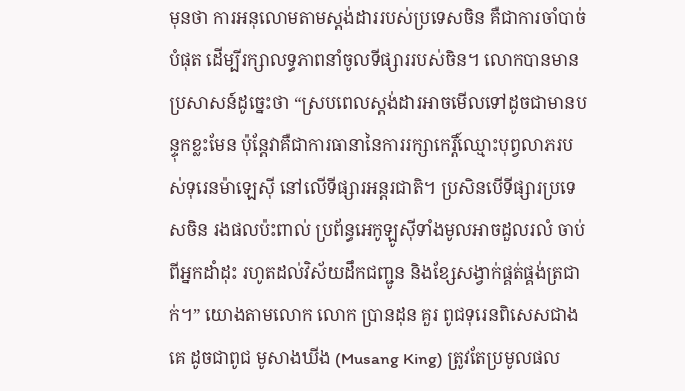មុនថា ការអនុលោមតាមស្តង់ដាររបស់ប្រទេសចិន គឺជាការចាំបាច់បំផុត ដើម្បីរក្សាលទ្ធភាពនាំចូលទីផ្សាររបស់ចិន។ លោកបានមានប្រសាសន៍ដូច្នេះថា “ស្របពេលស្តង់ដារអាចមើលទៅដូចជាមានបន្ទុកខ្លះមែន ប៉ុន្តែវាគឺជាការធានានៃការរក្សាកេរ្តិ៍ឈ្មោះបុព្វលាភរបស់ទុរេនម៉ាឡេស៊ី នៅលើទីផ្សារអន្តរជាតិ។ ប្រសិនបើទីផ្សារប្រទេសចិន រងផលប៉ះពាល់ ប្រព័ន្ធអេកូឡូស៊ីទាំងមូលអាចដួលរលំ ចាប់ពីអ្នកដាំដុះ រហូតដល់វិស័យដឹកជញ្ជូន និងខ្សែសង្វាក់ផ្គត់ផ្គង់ត្រជាក់។” យោងតាមលោក លោក ប្រានដុន គួរ ពូជទុរេនពិសេសជាងគេ ដូចជាពូជ មូសាងឃីង (Musang King) ត្រូវតែប្រមូលផល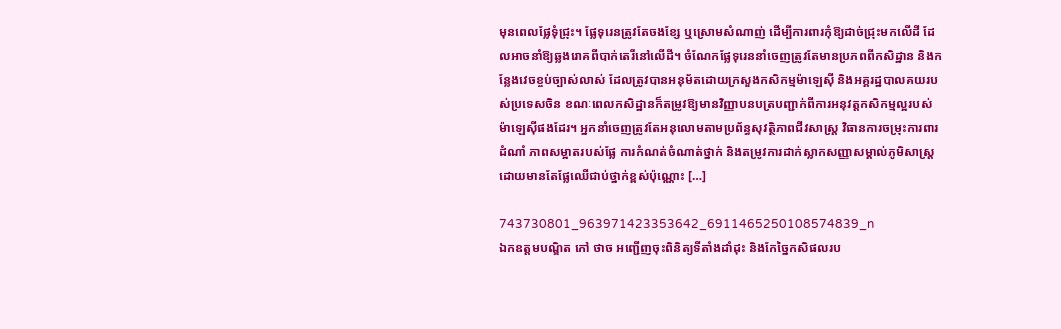មុនពេលផ្លែទុំជ្រុះ។ ផ្លែទុរេនត្រូវតែចងខ្សែ ឬស្រោមសំណាញ់ ដើម្បីការពារកុំឱ្យដាច់ជ្រុះមកលើដី ដែលអាចនាំឱ្យឆ្លងរោគពីបាក់តេរីនៅលើដី។ ចំណែកផ្លែទុរេននាំចេញត្រូវតែមានប្រភពពីកសិដ្ឋាន និងកន្លែងវេចខ្ចប់ច្បាស់លាស់ ដែលត្រូវបានអនុម័តដោយក្រសួងកសិកម្មម៉ាឡេស៊ី និងអគ្គរដ្ឋបាលគយរបស់ប្រទេសចិន ខណៈពេលកសិដ្ឋានក៏តម្រូវឱ្យមានវិញ្ញាបនបត្របញ្ជាក់ពីការអនុវត្តកសិកម្មល្អរបស់ម៉ាឡេស៊ីផងដែរ។ អ្នកនាំចេញត្រូវតែអនុលោមតាមប្រព័ន្ធសុវត្ថិភាពជីវសាស្ត្រ វិធានការចម្រុះការពារដំណាំ ភាពសម្អាតរបស់ផ្លែ ការកំណត់ចំណាត់ថ្នាក់ និងតម្រូវការដាក់ស្លាកសញ្ញាសម្គាល់ភូមិសាស្ត្រ ដោយមានតែផ្លែឈើជាប់ថ្នាក់ខ្ពស់ប៉ុណ្ណោះ […]

743730801_963971423353642_6911465250108574839_n
ឯកឧត្តមបណ្ឌិត កៅ ថាច អញ្ជើញចុះពិនិត្យទីតាំងដាំដុះ និងកែច្នៃកសិផលរប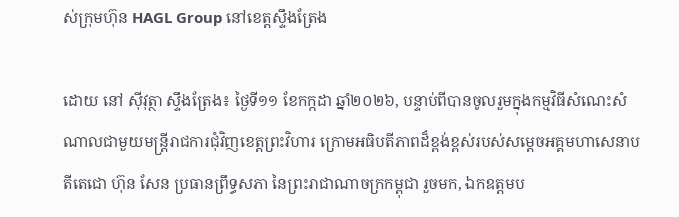ស់ក្រុមហ៊ុន HAGL Group នៅខេត្តស្ទឹងត្រែង

ដោយ នៅ ស៊ីវុត្ថា ស្ទឹងត្រែង៖ ថ្ងៃទី១១ ខែកក្កដា ឆ្នាំ២០២៦, បន្ទាប់ពីបានចូលរួមក្នុងកម្មវិធីសំណេះសំណាលជាមួយមន្ត្រីរាជការជុំវិញខេត្តព្រះវិហារ ក្រោមអធិបតីភាពដ៏ខ្ពង់ខ្ពស់របស់សម្តេចអគ្គមហាសេនាបតីតេជោ ហ៊ុន សែន ប្រធានព្រឹទ្ធសភា នៃព្រះរាជាណាចក្រកម្ពុជា រួចមក, ឯកឧត្តមប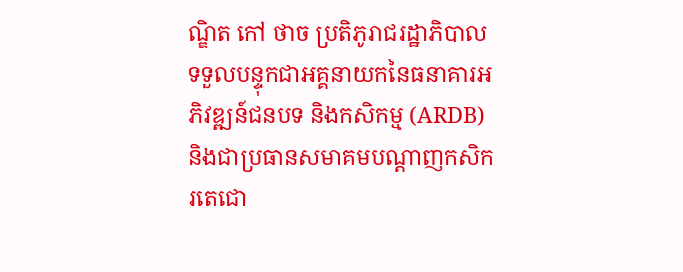ណ្ឌិត កៅ ថាច ប្រតិភូរាជរដ្ឋាភិបាលទទួលបន្ទុកជាអគ្គនាយកនៃធនាគារអភិវឌ្ឍន៍ជនបទ និងកសិកម្ម (ARDB) និងជាប្រធានសមាគមបណ្តាញកសិករតេជោ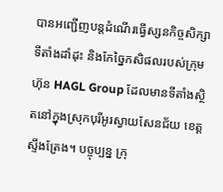បានអញ្ជើញបន្តដំណើរធ្វើស្សនកិច្ចសិក្សាទីតាំងដាំដុះ និងកែច្នៃកសិផលរបស់ក្រុមហ៊ុន HAGL Group ដែលមានទីតាំងស្ថិតនៅក្នុងស្រុកបុរីអូរស្វាយសែនជ័យ ខេត្តស្ទឹងត្រែង។ បច្ចុប្បន្ន ក្រុ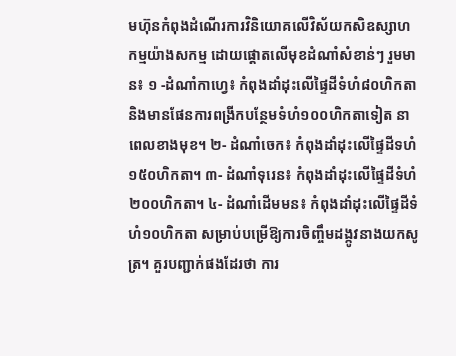មហ៊ុនកំពុងដំណើរការវិនិយោគលើវិស័យកសិឧស្សាហកម្មយ៉ាងសកម្ម ដោយផ្តោតលើមុខដំណាំសំខាន់ៗ រួមមាន៖ ១ -ដំណាំកាហ្វេ៖ កំពុងដាំដុះលើផ្ទៃដីទំហំ៨០ហិកតា និងមានផែនការពង្រីកបន្ថែមទំហំ១០០ហិកតាទៀត នាពេលខាងមុខ។ ២- ដំណាំចេក៖ កំពុងដាំដុះលើផ្ទៃដីទហំ១៥០ហិកតា។ ៣- ដំណាំទុរេន៖ កំពុងដាំដុះលើផ្ទៃដីទំហំ២០០ហិកតា។ ៤- ដំណាំដើមមន៖ កំពុងដាំដុះលើផ្ទៃដីទំហំ១០ហិកតា សម្រាប់បម្រើឱ្យការចិញ្ចឹមដង្កូវនាងយកសូត្រ។ គួរបញ្ជាក់ផងដែរថា ការ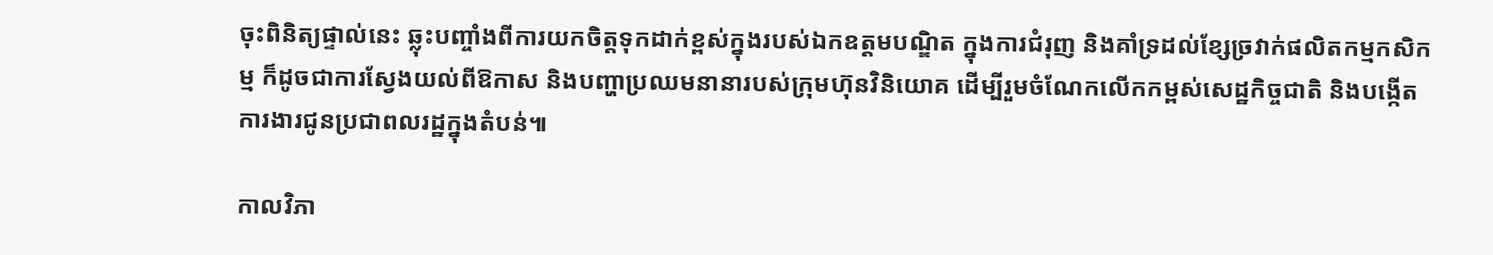ចុះពិនិត្យផ្ទាល់នេះ ឆ្លុះបញ្ចាំងពីការយកចិត្តទុកដាក់ខ្ពស់ក្នុងរបស់ឯកឧត្តមបណ្ឌិត ក្នុងការជំរុញ និងគាំទ្រដល់ខ្សែច្រវាក់ផលិតកម្មកសិកម្ម ក៏ដូចជាការស្វែងយល់ពីឱកាស និងបញ្ហាប្រឈមនានារបស់ក្រុមហ៊ុនវិនិយោគ ដើម្បីរួមចំណែកលើកកម្ពស់សេដ្ឋកិច្ចជាតិ និងបង្កើតការងារជូនប្រជាពលរដ្ឋក្នុងតំបន់៕

កាលវិភា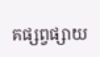គផ្សព្វផ្សាយ